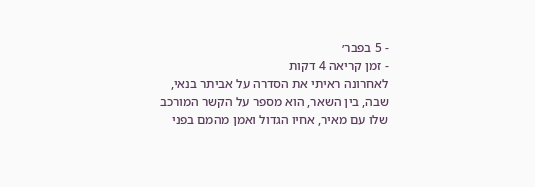- 5 בפבר׳
- זמן קריאה 4 דקות
לאחרונה ראיתי את הסדרה על אביתר בנאי, שבה, בין השאר, הוא מספר על הקשר המורכב שלו עם מאיר, אחיו הגדול ואמן מהמם בפני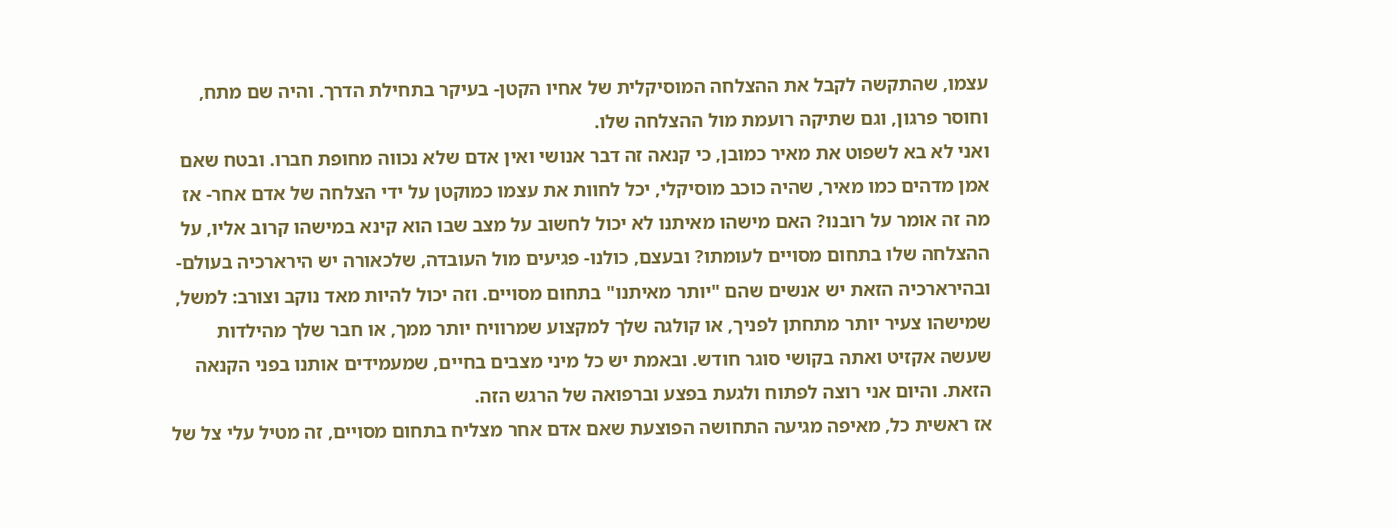עצמו, שהתקשה לקבל את ההצלחה המוסיקלית של אחיו הקטן- בעיקר בתחילת הדרך. והיה שם מתח, וחוסר פרגון, וגם שתיקה רועמת מול ההצלחה שלו.
ואני לא בא לשפוט את מאיר כמובן, כי קנאה זה דבר אנושי ואין אדם שלא נכווה מחופת חברו. ובטח שאם אמן מדהים כמו מאיר, שהיה כוכב מוסיקלי, יכל לחוות את עצמו כמוקטן על ידי הצלחה של אדם אחר- אז מה זה אומר על רובנו? האם מישהו מאיתנו לא יכול לחשוב על מצב שבו הוא קינא במישהו קרוב אליו, על ההצלחה שלו בתחום מסויים לעומתו? ובעצם, כולנו- פגיעים מול העובדה, שלכאורה יש הירארכיה בעולם- ובהירארכיה הזאת יש אנשים שהם "יותר מאיתנו" בתחום מסויים. וזה יכול להיות מאד נוקב וצורב: למשל, שמישהו צעיר יותר מתחתן לפניך, או קולגה שלך למקצוע שמרוויח יותר ממך, או חבר שלך מהילדות שעשה אקזיט ואתה בקושי סוגר חודש. ובאמת יש כל מיני מצבים בחיים, שמעמידים אותנו בפני הקנאה הזאת. והיום אני רוצה לפתוח ולגעת בפצע וברפואה של הרגש הזה.
אז ראשית כל, מאיפה מגיעה התחושה הפוצעת שאם אדם אחר מצליח בתחום מסויים, זה מטיל עלי צל של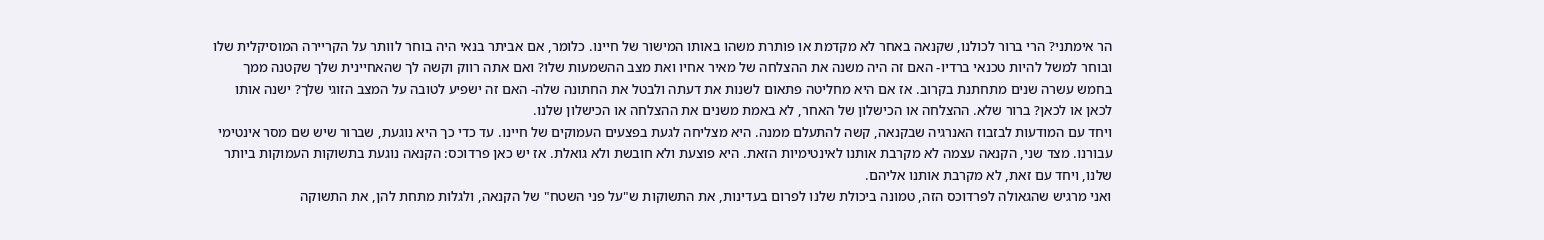הר אימתני? הרי ברור לכולנו, שקנאה באחר לא מקדמת או פותרת משהו באותו המישור של חיינו. כלומר, אם אביתר בנאי היה בוחר לוותר על הקריירה המוסיקלית שלו ובוחר למשל להיות טכנאי ברדיו- האם זה היה משנה את ההצלחה של מאיר אחיו ואת מצב ההשמעות שלו? ואם אתה רווק וקשה לך שהאחיינית שלך שקטנה ממך בחמש עשרה שנים מתחתנת בקרוב. אז אם היא מחליטה פתאום לשנות את דעתה ולבטל את החתונה שלה- האם זה ישפיע לטובה על המצב הזוגי שלך? ישנה אותו לכאן או לכאן? ברור שלא. ההצלחה או הכישלון של האחר, לא באמת משנים את ההצלחה או הכישלון שלנו.
ויחד עם המודעות לבזבוז האנרגיה שבקנאה, קשה להתעלם ממנה. היא מצליחה לגעת בפצעים העמוקים של חיינו. עד כדי כך היא נוגעת, שברור שיש שם מסר אינטימי עבורנו. מצד שני, הקנאה עצמה לא מקרבת אותנו לאינטימיות הזאת. היא פוצעת ולא חובשת ולא גואלת. אז יש כאן פרדוכס: הקנאה נוגעת בתשוקות העמוקות ביותר שלנו, ויחד עם זאת, לא מקרבת אותנו אליהם.
ואני מרגיש שהגאולה לפרדוכס הזה, טמונה ביכולת שלנו לפרום בעדינות, את התשוקות ש"על פני השטח" של הקנאה, ולגלות מתחת להן, את התשוקה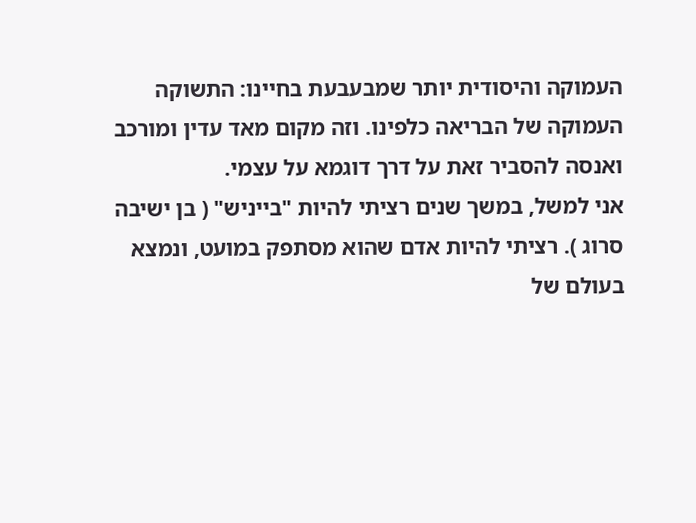העמוקה והיסודית יותר שמבעבעת בחיינו: התשוקה העמוקה של הבריאה כלפינו. וזה מקום מאד עדין ומורכב ואנסה להסביר זאת על דרך דוגמא על עצמי.
אני למשל, במשך שנים רציתי להיות "בייניש" ( בן ישיבה סרוג ). רציתי להיות אדם שהוא מסתפק במועט, ונמצא בעולם של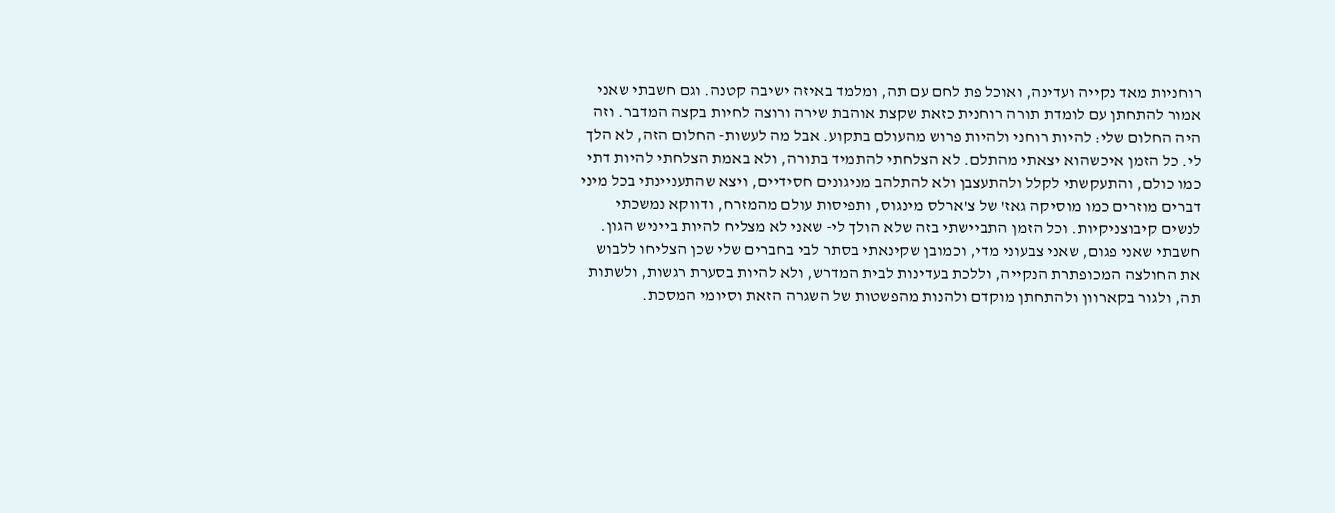רוחניות מאד נקייה ועדינה, ואוכל פת לחם עם תה, ומלמד באיזה ישיבה קטנה. וגם חשבתי שאני אמור להתחתן עם לומדת תורה רוחנית כזאת שקצת אוהבת שירה ורוצה לחיות בקצה המדבר. וזה היה החלום שלי: להיות רוחני ולהיות פרוש מהעולם בתקוע. אבל מה לעשות- החלום הזה, לא הלך לי. כל הזמן איכשהוא יצאתי מהתלם. לא הצלחתי להתמיד בתורה, ולא באמת הצלחתי להיות דתי כמו כולם, והתעקשתי לקלל ולהתעצבן ולא להתלהב מניגונים חסידיים, ויצא שהתעניינתי בכל מיני דברים מוזרים כמו מוסיקה גאז' של צ'ארלס מינגוס, ותפיסות עולם מהמזרח, ודווקא נמשכתי לנשים קיבוצניקיות. וכל הזמן התביישתי בזה שלא הולך לי- שאני לא מצליח להיות בייניש הגון. חשבתי שאני פגום, שאני צבעוני מדי, וכמובן שקינאתי בסתר לבי בחברים שלי שכן הצליחו ללבוש את החולצה המכופתרת הנקייה, וללכת בעדינות לבית המדרש, ולא להיות בסערת רגשות, ולשתות תה, ולגור בקארוון ולהתחתן מוקדם ולהנות מהפשטות של השגרה הזאת וסיומי המסכת.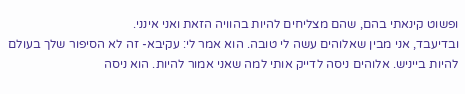ופשוט קינאתי בהם, שהם מצליחים להיות בהוויה הזאת ואני אינני.
ובדיעבד, אני מבין שאלוהים עשה לי טובה. הוא אמר לי: עקיבא- זה לא הסיפור שלך בעולם להיות בייניש. אלוהים ניסה לדייק אותי למה שאני אמור להיות. הוא ניסה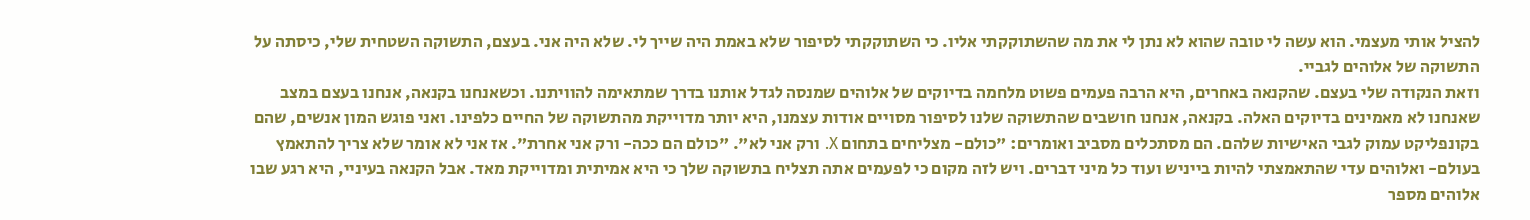להציל אותי מעצמי. הוא עשה לי טובה שהוא לא נתן לי את מה שהשתוקקתי אליו. כי השתוקקתי לסיפור שלא באמת היה שייך לי. שלא היה אני. בעצם, התשוקה השטחית שלי, כיסתה על התשוקה של אלוהים לגביי.
וזאת הנקודה שלי בעצם. שהקנאה באחרים, היא הרבה פעמים פשוט מלחמה בדיוקים של אלוהים שמנסה לגדל אותנו בדרך שמתאימה להוויתנו. וכשאנחנו בקנאה, אנחנו בעצם במצב שאנחנו לא מאמינים בדיוקים האלה. בקנאה, אנחנו חושבים שהתשוקה שלנו לסיפור מסויים אודות עצמנו, היא יותר מדוייקת מהתשוקה של החיים כלפינו. ואני פוגש המון אנשים, שהם בקונפליקט עמוק לגבי האישיות שלהם. הם מסתכלים מסביב ואומרים: "כולם- מצליחים בתחום X. ורק אני לא". "כולם הם ככה- ורק אני אחרת". אז אני לא אומר שלא צריך להתאמץ בעולם- ואלוהים עדי שהתאמצתי להיות בייניש ועוד כל מיני דברים. ויש לזה מקום כי לפעמים אתה תצליח בתשוקה שלך כי היא אמיתית ומדוייקת מאד. אבל הקנאה בעיניי, היא רגע שבו אלוהים מספר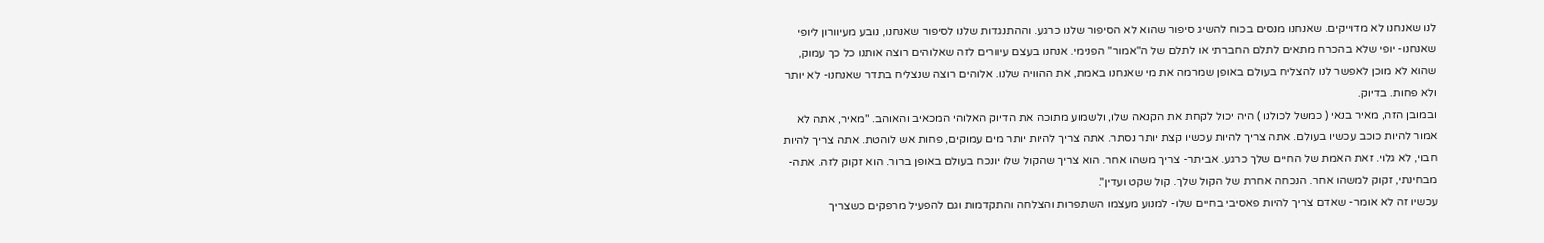לנו שאנחנו לא מדוייקים. שאנחנו מנסים בכוח להשיג סיפור שהוא לא הסיפור שלנו כרגע. וההתנגדות שלנו לסיפור שאנחנו, נובע מעיוורון ליופי שאנחנו- יופי שלא בהכרח מתאים לתלם החברתי או לתלם של ה"אמור" הפנימי. אנחנו בעצם עיוורים לזה שאלוהים רוצה אותנו כל כך עמוק, שהוא לא מוכן לאפשר לנו להצליח בעולם באופן שמרמה את מי שאנחנו באמת, את ההוויה שלנו. אלוהים רוצה שנצליח בתדר שאנחנו- לא יותר ולא פחות. בדיוק.
ובמובן הזה, מאיר בנאי ( כמשל לכולנו ) היה יכול לקחת את הקנאה שלו, ולשמוע מתוכה את הדיוק האלוהי המכאיב והאוהב. "מאיר, אתה לא אמור להיות כוכב עכשיו בעולם. אתה צריך להיות עכשיו קצת יותר נסתר. אתה צריך להיות יותר מים עמוקים, פחות אש לוהטת. אתה צריך להיות חבוי, לא גלוי. זאת האמת של החיים שלך כרגע. אביתר- צריך משהו אחר. הוא צריך שהקול שלו יונכח בעולם באופן ברור. הוא זקוק לזה. אתה- מבחינתי, זקוק למשהו אחר. הנכחה אחרת של הקול שלך. קול שקט ועדין".
עכשיו זה לא אומר- שאדם צריך להיות פאסיבי בחיים שלו- למנוע מעצמו השתפרות והצלחה והתקדמות וגם להפעיל מרפקים כשצריך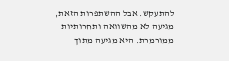להתעקש. אבל ההשתפרות הזאת, מגיעה לא מהשוואה ותחרותיות ממורמרת. היא מגיעה מתוך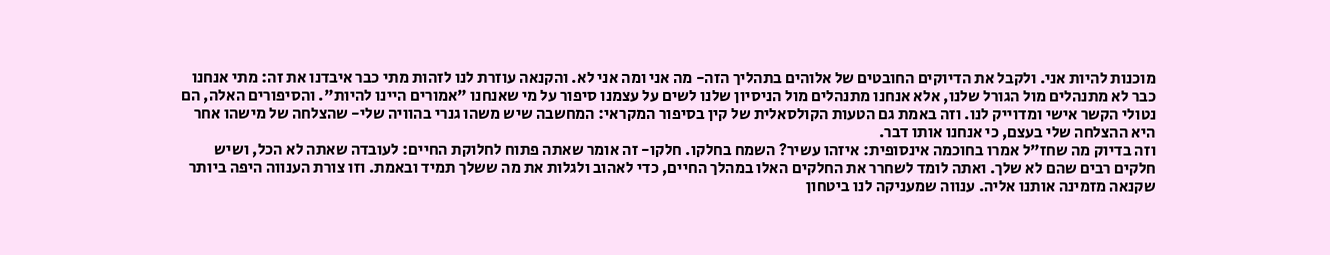מוכנות להיות אני. ולקבל את הדיוקים החובטים של אלוהים בתהליך הזה- מה אני ומה אני לא. והקנאה עוזרת לנו לזהות מתי כבר איבדנו את זה: מתי אנחנו כבר לא מתנהלים מול הגורל שלנו, אלא אנחנו מתנהלים מול הניסיון שלנו לשים על עצמנו סיפור על מי שאנחנו "אמורים היינו להיות". והסיפורים האלה, הם נטולי הקשר אישי ומדוייק לנו. וזה באמת גם הטעות הקולסאלית של קין בסיפור המקראי: המחשבה שיש משהו גנרי בהוויה שלי- שהצלחה של מישהו אחר היא ההצלחה שלי בעצם, כי אנחנו אותו דבר.
וזה בדיוק מה שחז"ל אמרו בחוכמה אינסופית: איזהו עשיר? השמח בחלקו. חלקו- זה אומר שאתה פתוח לחלוקת החיים: לעובדה שאתה לא הכל, ושיש חלקים רבים שהם לא שלך. ואתה לומד לשחרר את החלקים האלו במהלך החיים, כדי לאהוב ולגלות את מה ששלך תמיד ובאמת. וזו צורת הענווה היפה ביותר שקנאה מזמינה אותנו אליה. ענווה שמעניקה לנו ביטחון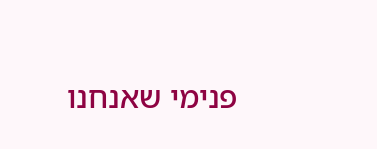פנימי שאנחנו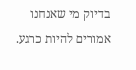בדיוק מי שאנחנו אמורים להיות כרגע.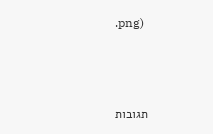.png)



תגובות